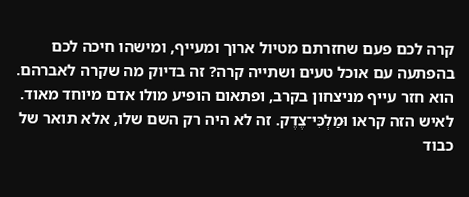קרה לכם פעם שחזרתם מטיול ארוך ומעייף, ומישהו חיכה לכם בהפתעה עם אוכל טעים ושתייה קרה? זה בדיוק מה שקרה לאברהם. הוא חזר עייף מניצחון בקרב, ופתאום הופיע מולו אדם מיוחד מאוד. לאיש הזה קראו וּמַלְכִּי־צֶדֶק. זה לא היה רק השם שלו, אלא תואר של כבוד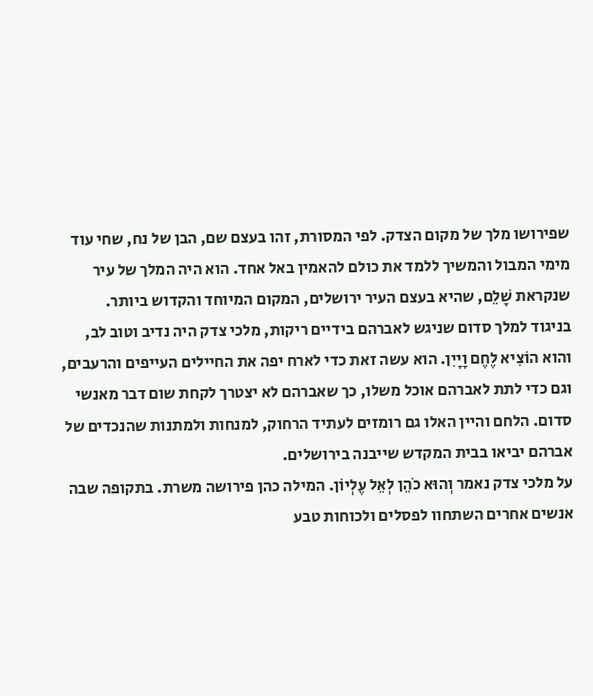שפירושו מלך של מקום הצדק. לפי המסורת, זהו בעצם שם, הבן של נח, שחי עוד מימי המבול והמשיך ללמד את כולם להאמין באל אחד. הוא היה המלך של עיר שנקראת שָׁלֵם, שהיא בעצם העיר ירושלים, המקום המיוחד והקדוש ביותר.
בניגוד למלך סדום שניגש לאברהם בידיים ריקות, מלכי צדק היה נדיב וטוב לב, והוא הוֹצִיא לֶחֶם וָיָיִן. הוא עשה זאת כדי לארח יפה את החיילים העייפים והרעבים, וגם כדי לתת לאברהם אוכל משלו, כך שאברהם לא יצטרך לקחת שום דבר מאנשי סדום. הלחם והיין האלו גם רומזים לעתיד הרחוק, למנחות ולמתנות שהנכדים של אברהם יביאו בבית המקדש שייבנה בירושלים.
על מלכי צדק נאמר וְהוּא כֹהֵן לְאֵל עֶלְיוֹן. המילה כהן פירושה משרת. בתקופה שבה אנשים אחרים השתחוו לפסלים ולכוחות טבע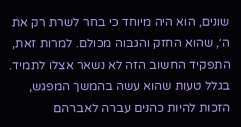שונים, הוא היה מיוחד כי בחר לשרת רק את ה׳, שהוא החזק והגבוה מכולם. למרות זאת, התפקיד החשוב הזה לא נשאר אצלו לתמיד. בגלל טעות שהוא עשה בהמשך המפגש, הזכות להיות כהנים עברה לאברהם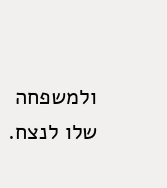ולמשפחה שלו לנצח.